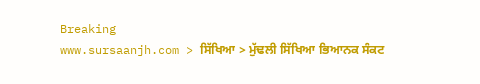Breaking
www.sursaanjh.com > ਸਿੱਖਿਆ > ਮੁੱਢਲੀ ਸਿੱਖਿਆ ਭਿਆਨਕ ਸੰਕਟ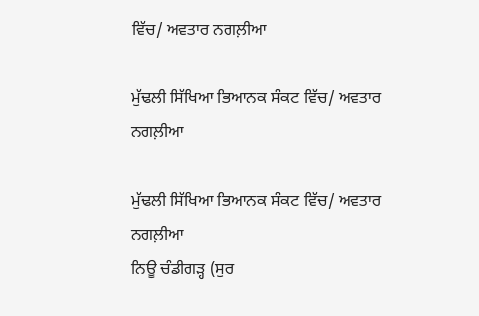ਵਿੱਚ/ ਅਵਤਾਰ ਨਗਲ਼ੀਆ

ਮੁੱਢਲੀ ਸਿੱਖਿਆ ਭਿਆਨਕ ਸੰਕਟ ਵਿੱਚ/ ਅਵਤਾਰ ਨਗਲ਼ੀਆ

ਮੁੱਢਲੀ ਸਿੱਖਿਆ ਭਿਆਨਕ ਸੰਕਟ ਵਿੱਚ/ ਅਵਤਾਰ ਨਗਲ਼ੀਆ
ਨਿਊ ਚੰਡੀਗੜ੍ਹ (ਸੁਰ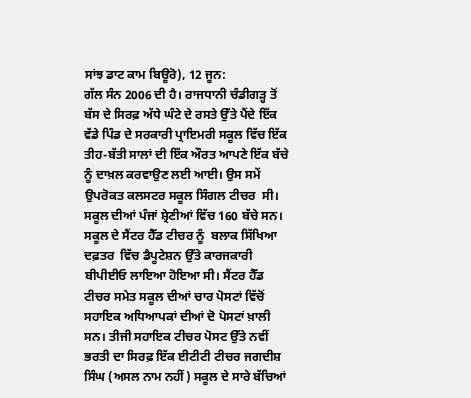ਸਾਂਝ ਡਾਟ ਕਾਮ ਬਿਊਰੋ), 12 ਜੂਨ:
ਗੱਲ ਸੰਨ 2006 ਦੀ ਹੈ। ਰਾਜਧਾਨੀ ਚੰਡੀਗੜ੍ਹ ਤੋਂ ਬੱਸ ਦੇ ਸਿਰਫ਼ ਅੱਧੇ ਘੰਟੇ ਦੇ ਰਸਤੇ ਉੱਤੇ ਪੈਂਦੇ ਇੱਕ ਵੱਡੇ ਪਿੰਡ ਦੇ ਸਰਕਾਰੀ ਪ੍ਰਾਇਮਰੀ ਸਕੂਲ ਵਿੱਚ ਇੱਕ ਤੀਹ-ਬੱਤੀ ਸਾਲਾਂ ਦੀ ਇੱਕ ਔਰਤ ਆਪਣੇ ਇੱਕ ਬੱਚੇ ਨੂੰ ਦਾਖ਼ਲ ਕਰਵਾਉਣ ਲਈ ਆਈ। ਉਸ ਸਮੇਂ ਉਪਰੋਕਤ ਕਲਸਟਰ ਸਕੂਲ ਸਿੰਗਲ ਟੀਚਰ  ਸੀ। ਸਕੂਲ ਦੀਆਂ ਪੰਜਾਂ ਸ਼੍ਰੇਣੀਆਂ ਵਿੱਚ 160 ਬੱਚੇ ਸਨ।  ਸਕੂਲ ਦੇ ਸੈਂਟਰ ਹੈੱਡ ਟੀਚਰ ਨੂੰ  ਬਲਾਕ ਸਿੱਖਿਆ ਦਫ਼ਤਰ  ਵਿੱਚ ਡੈਪੂਟੇਸ਼ਨ ਉੱਤੇ ਕਾਰਜਕਾਰੀ ਬੀਪੀਈਓ ਲਾਇਆ ਹੋਇਆ ਸੀ। ਸੈਂਟਰ ਹੈੱਡ ਟੀਚਰ ਸਮੇਤ ਸਕੂਲ ਦੀਆਂ ਚਾਰ ਪੋਸਟਾਂ ਵਿੱਚੋਂ ਸਹਾਇਕ ਅਧਿਆਪਕਾਂ ਦੀਆਂ ਦੋ ਪੋਸਟਾਂ ਖ਼ਾਲੀ ਸਨ। ਤੀਜੀ ਸਹਾਇਕ ਟੀਚਰ ਪੋਸਟ ਉੱਤੇ ਨਵੀਂ ਭਰਤੀ ਦਾ ਸਿਰਫ਼ ਇੱਕ ਈਟੀਟੀ ਟੀਚਰ ਜਗਦੀਸ਼ ਸਿੰਘ (ਅਸਲ ਨਾਮ ਨਹੀਂ) ਸਕੂਲ ਦੇ ਸਾਰੇ ਬੱਚਿਆਂ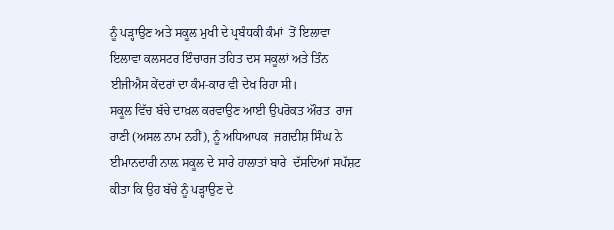ਨੂੰ ਪੜ੍ਹਾਉਣ ਅਤੇ ਸਕੂਲ ਮੁਖੀ ਦੇ ਪ੍ਰਬੰਧਕੀ ਕੰਮਾਂ  ਤੋਂ ਇਲਾਵਾ ਇਲਾਵਾ ਕਲਸਟਰ ਇੰਚਾਰਜ ਤਹਿਤ ਦਸ ਸਕੂਲਾਂ ਅਤੇ ਤਿੰਨ ਈਜੀਐਸ ਕੇਂਦਰਾਂ ਦਾ ਕੰਮ-ਕਾਰ ਵੀ ਦੇਖ ਰਿਹਾ ਸੀ।
ਸਕੂਲ ਵਿੱਚ ਬੱਚੇ ਦਾਖ਼ਲ ਕਰਵਾਉਣ ਆਈ ਉਪਰੋਕਤ ਔਰਤ  ਰਾਜ ਰਾਣੀ (ਅਸਲ ਨਾਮ ਨਹੀਂ), ਨੂੰ ਅਧਿਆਪਕ  ਜਗਦੀਸ਼ ਸਿੰਘ ਨੇ ਈਮਾਨਦਾਰੀ ਨਾਲ਼ ਸਕੂਲ ਦੇ ਸਾਰੇ ਹਾਲਾਤਾਂ ਬਾਰੇ  ਦੱਸਦਿਆਂ ਸਪੱਸ਼ਟ ਕੀਤਾ ਕਿ ਉਹ ਬੱਚੇ ਨੂੰ ਪੜ੍ਹਾਉਣ ਦੇ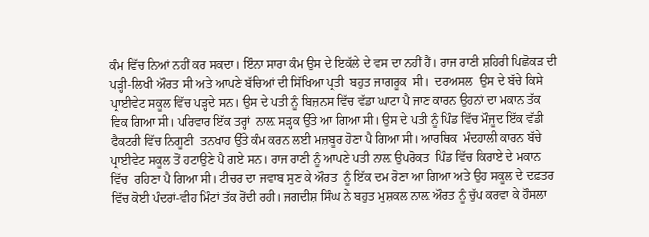ਕੰਮ ਵਿੱਚ ਨਿਆਂ ਨਹੀਂ ਕਰ ਸਕਦਾ। ਇੰਨਾ ਸਾਰਾ ਕੰਮ ਉਸ ਦੇ ਇਕੱਲੇ ਦੇ ਵਸ ਦਾ ਨਹੀਂ ਹੈਂ। ਰਾਜ ਰਾਣੀ ਸ਼ਹਿਰੀ ਪਿਛੋਕੜ ਦੀ ਪੜ੍ਹੀ-ਲਿਖੀ ਔਰਤ ਸੀ ਅਤੇ ਆਪਣੇ ਬੱਚਿਆਂ ਦੀ ਸਿੱਖਿਆ ਪ੍ਰਤੀ  ਬਹੁਤ ਜਾਗਰੂਕ  ਸੀ।  ਦਰਅਸਲ  ਉਸ ਦੇ ਬੱਚੇ ਕਿਸੇ ਪ੍ਰਾਈਵੇਟ ਸਕੂਲ ਵਿੱਚ ਪੜ੍ਹਦੇ ਸਨ। ਉਸ ਦੇ ਪਤੀ ਨੂੰ ਬਿਜ਼ਨਸ ਵਿੱਚ ਵੱਡਾ ਘਾਟਾ ਪੈ ਜਾਣ ਕਾਰਨ ਉਹਨਾਂ ਦਾ ਮਕਾਨ ਤੱਕ ਵਿਕ ਗਿਆ ਸੀ। ਪਰਿਵਾਰ ਇੱਕ ਤਰ੍ਹਾਂ  ਨਾਲ਼ ਸੜ੍ਹਕ ਉੱਤੇ ਆ ਗਿਆ ਸੀ। ਉਸ ਦੇ ਪਤੀ ਨੂੰ ਪਿੰਡ ਵਿੱਚ ਮੌਜੂਦ ਇੱਕ ਵੱਡੀ ਫੈਕਟਰੀ ਵਿੱਚ ਨਿਗੂਣੀ  ਤਨਖਾਹ ਉੱਤੇ ਕੰਮ ਕਰਨ ਲਈ ਮਜ਼ਬੂਰ ਹੋਣਾ ਪੈ ਗਿਆ ਸੀ। ਆਰਥਿਕ  ਮੰਦਹਾਲੀ ਕਾਰਨ ਬੱਚੇ  ਪ੍ਰਾਈਵੇਟ ਸਕੂਲ ਤੋਂ ਹਟਾਉਣੇ ਪੈ ਗਏ ਸਨ। ਰਾਜ ਰਾਣੀ ਨੂੰ ਆਪਣੇ ਪਤੀ ਨਾਲ਼ ਉਪਰੋਕਤ  ਪਿੰਡ ਵਿੱਚ ਕਿਰਾਏ ਦੇ ਮਕਾਨ ਵਿੱਚ  ਰਹਿਣਾ ਪੈ ਗਿਆ ਸੀ। ਟੀਚਰ ਦਾ ਜਵਾਬ ਸੁਣ ਕੇ ਔਰਤ  ਨੂੰ ਇੱਕ ਦਮ ਰੋਣਾ ਆ ਗਿਆ ਅਤੇ ਉਹ ਸਕੂਲ ਦੇ ਦਫ਼ਤਰ ਵਿੱਚ ਕੋਈ ਪੰਦਰਾਂ-ਵੀਹ ਮਿੰਟਾਂ ਤੱਕ ਰੋਂਦੀ ਰਹੀ। ਜਗਦੀਸ਼ ਸਿੰਘ ਨੇ ਬਹੁਤ ਮੁਸ਼ਕਲ ਨਾਲ਼ ਔਰਤ ਨੂੰ ਚੁੱਪ ਕਰਵਾ ਕੇ ਹੌਸਲਾ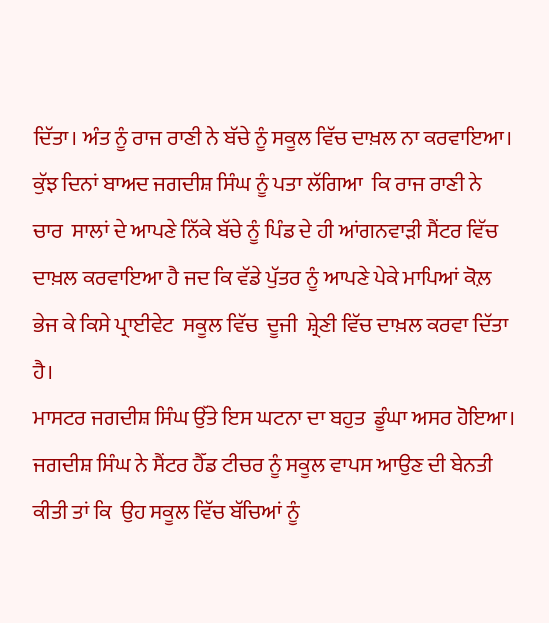ਦਿੱਤਾ। ਅੰਤ ਨੂੰ ਰਾਜ ਰਾਣੀ ਨੇ ਬੱਚੇ ਨੂੰ ਸਕੂਲ ਵਿੱਚ ਦਾਖ਼ਲ ਨਾ ਕਰਵਾਇਆ। ਕੁੱਝ ਦਿਨਾਂ ਬਾਅਦ ਜਗਦੀਸ਼ ਸਿੰਘ ਨੂੰ ਪਤਾ ਲੱਗਿਆ  ਕਿ ਰਾਜ ਰਾਣੀ ਨੇ ਚਾਰ  ਸਾਲਾਂ ਦੇ ਆਪਣੇ ਨਿੱਕੇ ਬੱਚੇ ਨੂੰ ਪਿੰਡ ਦੇ ਹੀ ਆਂਗਨਵਾੜੀ ਸੈਂਟਰ ਵਿੱਚ ਦਾਖ਼ਲ ਕਰਵਾਇਆ ਹੈ ਜਦ ਕਿ ਵੱਡੇ ਪੁੱਤਰ ਨੂੰ ਆਪਣੇ ਪੇਕੇ ਮਾਪਿਆਂ ਕੋਲ਼ ਭੇਜ ਕੇ ਕਿਸੇ ਪ੍ਰਾਈਵੇਟ  ਸਕੂਲ ਵਿੱਚ  ਦੂਜੀ  ਸ਼੍ਰੇਣੀ ਵਿੱਚ ਦਾਖ਼ਲ ਕਰਵਾ ਦਿੱਤਾ ਹੈ।
ਮਾਸਟਰ ਜਗਦੀਸ਼ ਸਿੰਘ ਉੱਤੇ ਇਸ ਘਟਨਾ ਦਾ ਬਹੁਤ  ਡੂੰਘਾ ਅਸਰ ਹੋਇਆ। ਜਗਦੀਸ਼ ਸਿੰਘ ਨੇ ਸੈਂਟਰ ਹੈੱਡ ਟੀਚਰ ਨੂੰ ਸਕੂਲ ਵਾਪਸ ਆਉਣ ਦੀ ਬੇਨਤੀ ਕੀਤੀ ਤਾਂ ਕਿ  ਉਹ ਸਕੂਲ ਵਿੱਚ ਬੱਚਿਆਂ ਨੂੰ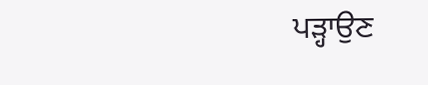ਪੜ੍ਹਾਉਣ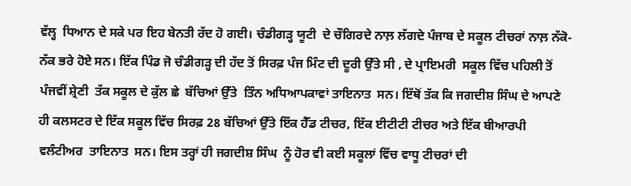ਵੱਲ੍ਹ  ਧਿਆਨ ਦੇ ਸਕੇ ਪਰ ਇਹ ਬੇਨਤੀ ਰੱਦ ਹੋ ਗਈ। ਚੰਡੀਗੜ੍ਹ ਯੂਟੀ  ਦੇ ਚੌਗਿਰਦੇ ਨਾਲ਼ ਲੱਗਦੇ ਪੰਜਾਬ ਦੇ ਸਕੂਲ ਟੀਚਰਾਂ ਨਾਲ਼ ਨੱਕੋ-ਨੱਕ ਭਰੇ ਹੋਏ ਸਨ। ਇੱਕ ਪਿੰਡ ਜੋ ਚੰਡੀਗੜ੍ਹ ਦੀ ਹੱਦ ਤੋਂ ਸਿਰਫ਼ ਪੰਜ ਮਿੰਟ ਦੀ ਦੂਰੀ ਉੱਤੇ ਸੀ , ਦੇ ਪ੍ਰਾਇਮਰੀ  ਸਕੂਲ ਵਿੱਚ ਪਹਿਲੀ ਤੋਂ ਪੰਜਵੀਂ ਸ਼੍ਰੇਣੀ  ਤੱਕ ਸਕੂਲ ਦੇ ਕੁੱਲ ਛੇ  ਬੱਚਿਆਂ ਉੱਤੇ  ਤਿੰਨ ਅਧਿਆਪਕਾਵਾਂ ਤਾਇਨਾਤ  ਸਨ। ਇੱਥੋਂ ਤੱਕ ਕਿ ਜਗਦੀਸ਼ ਸਿੰਘ ਦੇ ਆਪਣੇ ਹੀ ਕਲਸਟਰ ਦੇ ਇੱਕ ਸਕੂਲ ਵਿੱਚ ਸਿਰਫ਼ 28 ਬੱਚਿਆਂ ਉੱਤੇ ਇੱਕ ਹੈੱਡ ਟੀਚਰ, ਇੱਕ ਈਟੀਟੀ ਟੀਚਰ ਅਤੇ ਇੱਕ ਬੀਆਰਪੀ ਵਲੰਟੀਅਰ  ਤਾਇਨਾਤ  ਸਨ। ਇਸ ਤਰ੍ਹਾਂ ਹੀ ਜਗਦੀਸ਼ ਸਿੰਘ  ਨੂੰ ਹੋਰ ਵੀ ਕਈ ਸਕੂਲਾਂ ਵਿੱਚ ਵਾਧੂ ਟੀਚਰਾਂ ਦੀ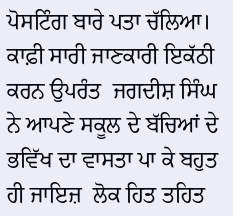ਪੋਸਟਿੰਗ ਬਾਰੇ ਪਤਾ ਚੱਲਿਆ। ਕਾਫ਼ੀ ਸਾਰੀ ਜਾਣਕਾਰੀ ਇਕੱਠੀ ਕਰਨ ਉਪਰੰਤ  ਜਗਦੀਸ਼ ਸਿੰਘ ਨੇ ਆਪਣੇ ਸਕੂਲ ਦੇ ਬੱਚਿਆਂ ਦੇ ਭਵਿੱਖ ਦਾ ਵਾਸਤਾ ਪਾ ਕੇ ਬਹੁਤ ਹੀ ਜਾਇਜ਼  ਲੋਕ ਹਿਤ ਤਹਿਤ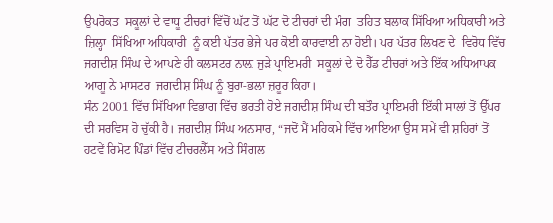ਉਪਰੋਕਤ  ਸਕੂਲਾਂ ਦੇ ਵਾਧੂ ਟੀਚਰਾਂ ਵਿੱਚੋਂ ਘੱਟ ਤੋਂ ਘੱਟ ਦੋ ਟੀਚਰਾਂ ਦੀ ਮੰਗ  ਤਹਿਤ ਬਲਾਕ ਸਿੱਖਿਆ ਅਧਿਕਾਰੀ ਅਤੇ ਜ਼ਿਲ੍ਹਾ  ਸਿੱਖਿਆ ਅਧਿਕਾਰੀ  ਨੂੰ ਕਈ ਪੱਤਰ ਭੇਜੇ ਪਰ ਕੋਈ ਕਾਰਵਾਈ ਨਾ ਹੋਈ। ਪਰ ਪੱਤਰ ਲਿਖਣ ਦੇ  ਵਿਰੋਧ ਵਿੱਚ ਜਗਦੀਸ਼ ਸਿੰਘ ਦੇ ਆਪਣੇ ਹੀ ਕਲਸਟਰ ਨਾਲ਼ ਜੁੜੇ ਪ੍ਰਾਇਮਰੀ  ਸਕੂਲਾਂ ਦੇ ਦੋ ਹੈੱਡ ਟੀਚਰਾਂ ਅਤੇ ਇੱਕ ਅਧਿਆਪਕ  ਆਗੂ ਨੇ ਮਾਸਟਰ  ਜਗਦੀਸ਼ ਸਿੰਘ ਨੂੰ ਬੁਰਾ-ਭਲਾ ਜ਼ਰੂਰ ਕਿਹਾ।
ਸੰਨ 2001 ਵਿੱਚ ਸਿੱਖਿਆ ਵਿਭਾਗ ਵਿੱਚ ਭਰਤੀ ਹੋਏ ਜਗਦੀਸ਼ ਸਿੰਘ ਦੀ ਬਤੌਰ ਪ੍ਰਾਇਮਰੀ ਇੱਕੀ ਸਾਲਾਂ ਤੋਂ ਉੱਪਰ ਦੀ ਸਰਵਿਸ ਹੋ ਚੁੱਕੀ ਹੈ। ਜਗਦੀਸ਼ ਸਿੰਘ ਅਨਸਾਰ, “ਜਦੋਂ ਮੈਂ ਮਹਿਕਮੇ ਵਿੱਚ ਆਇਆ ਉਸ ਸਮੇਂ ਵੀ ਸ਼ਹਿਰਾਂ ਤੋਂ ਹਟਵੇਂ ਰਿਮੋਟ ਪਿੰਡਾਂ ਵਿੱਚ ਟੀਚਰਲੈੱਸ ਅਤੇ ਸਿੰਗਲ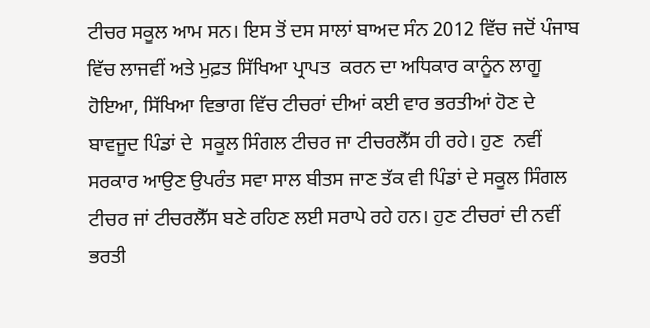ਟੀਚਰ ਸਕੂਲ ਆਮ ਸਨ। ਇਸ ਤੋਂ ਦਸ ਸਾਲਾਂ ਬਾਅਦ ਸੰਨ 2012 ਵਿੱਚ ਜਦੋਂ ਪੰਜਾਬ ਵਿੱਚ ਲਾਜਵੀਂ ਅਤੇ ਮੁਫ਼ਤ ਸਿੱਖਿਆ ਪ੍ਰਾਪਤ  ਕਰਨ ਦਾ ਅਧਿਕਾਰ ਕਾਨੂੰਨ ਲਾਗੂ ਹੋਇਆ, ਸਿੱਖਿਆ ਵਿਭਾਗ ਵਿੱਚ ਟੀਚਰਾਂ ਦੀਆਂ ਕਈ ਵਾਰ ਭਰਤੀਆਂ ਹੋਣ ਦੇ ਬਾਵਜੂਦ ਪਿੰਡਾਂ ਦੇ  ਸਕੂਲ ਸਿੰਗਲ ਟੀਚਰ ਜਾ ਟੀਚਰਲੈੱਸ ਹੀ ਰਹੇ। ਹੁਣ  ਨਵੀਂ ਸਰਕਾਰ ਆਉਣ ਉਪਰੰਤ ਸਵਾ ਸਾਲ ਬੀਤਸ ਜਾਣ ਤੱਕ ਵੀ ਪਿੰਡਾਂ ਦੇ ਸਕੂਲ ਸਿੰਗਲ ਟੀਚਰ ਜਾਂ ਟੀਚਰਲੈੱਸ ਬਣੇ ਰਹਿਣ ਲਈ ਸਰਾਪੇ ਰਹੇ ਹਨ। ਹੁਣ ਟੀਚਰਾਂ ਦੀ ਨਵੀਂ ਭਰਤੀ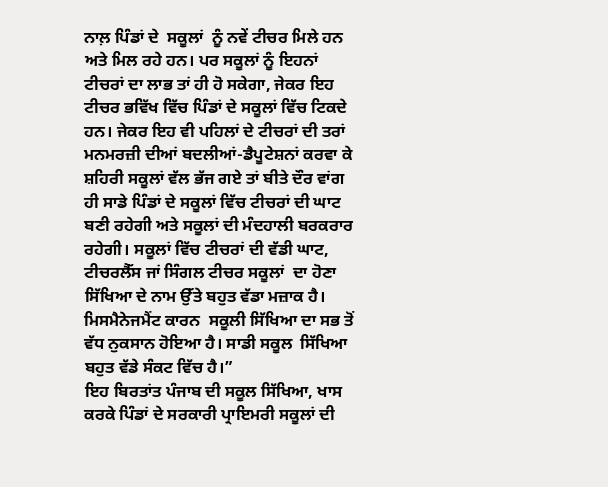ਨਾਲ਼ ਪਿੰਡਾਂ ਦੇ  ਸਕੂਲਾਂ  ਨੂੰ ਨਵੇਂ ਟੀਚਰ ਮਿਲੇ ਹਨ ਅਤੇ ਮਿਲ ਰਹੇ ਹਨ। ਪਰ ਸਕੂਲਾਂ ਨੂੰ ਇਹਨਾਂ ਟੀਚਰਾਂ ਦਾ ਲਾਭ ਤਾਂ ਹੀ ਹੋ ਸਕੇਗਾ, ਜੇਕਰ ਇਹ ਟੀਚਰ ਭਵਿੱਖ ਵਿੱਚ ਪਿੰਡਾਂ ਦੇ ਸਕੂਲਾਂ ਵਿੱਚ ਟਿਕਦੇ ਹਨ। ਜੇਕਰ ਇਹ ਵੀ ਪਹਿਲਾਂ ਦੇ ਟੀਚਰਾਂ ਦੀ ਤਰਾਂ  ਮਨਮਰਜ਼ੀ ਦੀਆਂ ਬਦਲੀਆਂ-ਡੈਪੂਟੇਸ਼ਨਾਂ ਕਰਵਾ ਕੇ  ਸ਼ਹਿਰੀ ਸਕੂਲਾਂ ਵੱਲ ਭੱਜ ਗਏ ਤਾਂ ਬੀਤੇ ਦੌਰ ਵਾਂਗ ਹੀ ਸਾਡੇ ਪਿੰਡਾਂ ਦੇ ਸਕੂਲਾਂ ਵਿੱਚ ਟੀਚਰਾਂ ਦੀ ਘਾਟ ਬਣੀ ਰਹੇਗੀ ਅਤੇ ਸਕੂਲਾਂ ਦੀ ਮੰਦਹਾਲੀ ਬਰਕਰਾਰ ਰਹੇਗੀ। ਸਕੂਲਾਂ ਵਿੱਚ ਟੀਚਰਾਂ ਦੀ ਵੱਡੀ ਘਾਟ,  ਟੀਚਰਲੈੱਸ ਜਾਂ ਸਿੰਗਲ ਟੀਚਰ ਸਕੂਲਾਂ  ਦਾ ਹੋਣਾ ਸਿੱਖਿਆ ਦੇ ਨਾਮ ਉੱਤੇ ਬਹੁਤ ਵੱਡਾ ਮਜ਼ਾਕ ਹੈ। ਮਿਸਮੈਨੇਜਮੈਂਟ ਕਾਰਨ  ਸਕੂਲੀ ਸਿੱਖਿਆ ਦਾ ਸਭ ਤੋਂ ਵੱਧ ਨੁਕਸਾਨ ਹੋਇਆ ਹੈ। ਸਾਡੀ ਸਕੂਲ  ਸਿੱਖਿਆ ਬਹੁਤ ਵੱਡੇ ਸੰਕਟ ਵਿੱਚ ਹੈ।”
ਇਹ ਬਿਰਤਾਂਤ ਪੰਜਾਬ ਦੀ ਸਕੂਲ ਸਿੱਖਿ‌ਆ, ਖਾਸ ਕਰਕੇ ਪਿੰਡਾਂ ਦੇ ਸਰਕਾਰੀ ਪ੍ਰਾਇਮਰੀ ਸਕੂਲਾਂ ਦੀ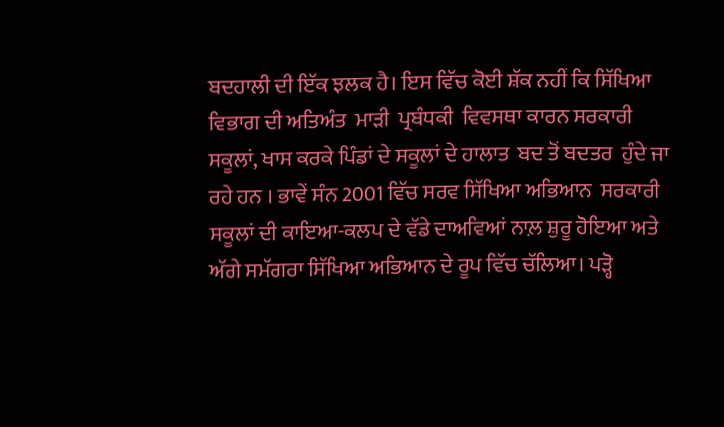ਬਦਹਾਲੀ ਦੀ ਇੱਕ ਝਲਕ ਹੈ। ਇਸ ਵਿੱਚ ਕੋਈ ਸ਼ੱਕ ਨਹੀਂ ਕਿ ਸਿੱਖਿਆ ਵਿਭਾਗ ਦੀ ਅਤਿਅੰਤ  ਮਾੜੀ  ਪ੍ਰਬੰਧਕੀ  ਵਿਵਸਥਾ ਕਾਰਨ ਸਰਕਾਰੀ  ਸਕੂਲਾਂ, ਖਾਸ ਕਰਕੇ ਪਿੰਡਾਂ ਦੇ ਸਕੂਲਾਂ ਦੇ ਹਾਲਾਤ  ਬਦ ਤੋਂ ਬਦਤਰ  ਹੁੰਦੇ ਜਾ ਰਹੇ ਹਨ । ਭਾਵੇਂ ਸੰਨ 2001 ਵਿੱਚ ਸਰਵ ਸਿੱਖਿਆ ਅਭਿਆਨ  ਸਰਕਾਰੀ ਸਕੂਲਾਂ ਦੀ ਕਾਇਆ-ਕਲਪ ਦੇ ਵੱਡੇ ਦਾਅਵਿਆਂ ਨਾਲ਼ ਸ਼ੁਰੂ ਹੋਇਆ ਅਤੇ ਅੱਗੇ ਸਮੱਗਰਾ ਸਿੱਖਿਆ ਅਭਿਆਨ ਦੇ ਰੂਪ ਵਿੱਚ ਚੱਲਿਆ। ਪੜ੍ਹੋ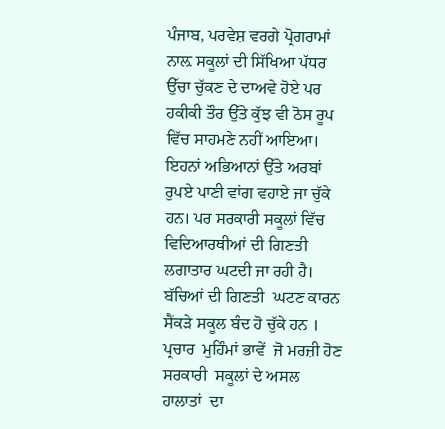ਪੰਜਾਬ, ਪਰਵੇਸ਼ ਵਰਗੇ ਪ੍ਰੋਗਰਾਮਾਂ ਨਾਲ਼ ਸਕੂਲਾਂ ਦੀ ਸਿੱਖਿਆ ਪੱਧਰ ਉੱਚਾ ਚੁੱਕਣ ਦੇ ਦਾਅਵੇ ਹੋਏ ਪਰ ਹਕੀਕੀ ਤੌਰ ਉੱਤੇ ਕੁੱਝ ਵੀ ਠੋਸ ਰੂਪ ਵਿੱਚ ਸਾਹਮਣੇ ਨਹੀਂ ਆਇਆ। ਇਹਨਾਂ ਅਭਿਆਨਾਂ ਉੱਤੇ ਅਰਬਾਂ ਰੁਪਏ ਪਾਣੀ ਵਾਂਗ ਵਹਾਏ ਜਾ ਚੁੱਕੇ ਹਨ। ਪਰ ਸਰਕਾਰੀ ਸਕੂਲਾਂ ਵਿੱਚ ਵਿਦਿਆਰਥੀਆਂ ਦੀ ਗਿਣਤੀ ਲਗਾਤਾਰ ਘਟਦੀ ਜਾ ਰਹੀ ਹੈ। ਬੱਚਿਆਂ ਦੀ ਗਿਣਤੀ  ਘਟਣ ਕਾਰਨ ਸੈਂਕੜੇ ਸਕੂਲ ਬੰਦ ਹੋ ਚੁੱਕੇ ਹਨ । ਪ੍ਰਚਾਰ  ਮੁਹਿੰਮਾਂ ਭਾਵੇਂ  ਜੋ ਮਰਜ਼ੀ ਹੋਣ ਸਰਕਾਰੀ  ਸਕੂਲਾਂ ਦੇ ਅਸਲ  ਹਾਲਾਤਾਂ  ਦਾ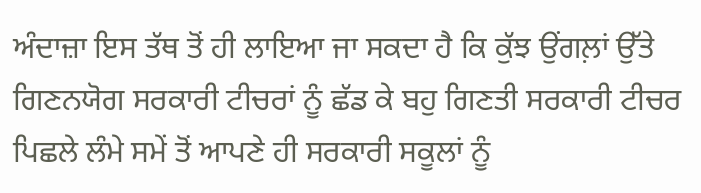ਅੰਦਾਜ਼ਾ ਇਸ ਤੱਥ ਤੋਂ ਹੀ ਲਾਇਆ ਜਾ ਸਕਦਾ ਹੈ ਕਿ ਕੁੱਝ ਉਂਗਲ਼ਾਂ ਉੱਤੇ ਗਿਣਨਯੋਗ ਸਰਕਾਰੀ ਟੀਚਰਾਂ ਨੂੰ ਛੱਡ ਕੇ ਬਹੁ ਗਿਣਤੀ ਸਰਕਾਰੀ ਟੀਚਰ ਪਿਛਲੇ ਲੰਮੇ ਸਮੇਂ ਤੋਂ ਆਪਣੇ ਹੀ ਸਰਕਾਰੀ ਸਕੂਲਾਂ ਨੂੰ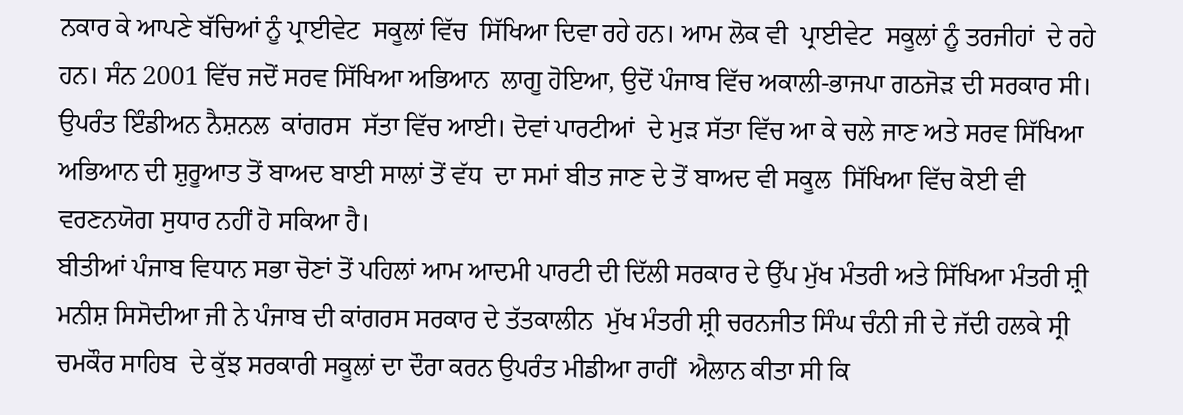ਨਕਾਰ ਕੇ ਆਪਣੇ ਬੱਚਿਆਂ ਨੂੰ ਪ੍ਰਾਈਵੇਟ  ਸਕੂਲਾਂ ਵਿੱਚ  ਸਿੱਖਿਆ ਦਿਵਾ ਰਹੇ ਹਨ। ਆਮ ਲੋਕ ਵੀ  ਪ੍ਰਾਈਵੇਟ  ਸਕੂਲਾਂ ਨੂੰ ਤਰਜੀਹਾਂ  ਦੇ ਰਹੇ ਹਨ। ਸੰਨ 2001 ਵਿੱਚ ਜਦੋਂ ਸਰਵ ਸਿੱਖਿਆ ਅਭਿਆਨ  ਲਾਗੂ ਹੋਇਆ, ਉਦੋਂ ਪੰਜਾਬ ਵਿੱਚ ਅਕਾਲੀ-ਭਾਜਪਾ ਗਠਜੋੜ ਦੀ ਸਰਕਾਰ ਸੀ। ਉਪਰੰਤ ਇੰਡੀਅਨ ਨੈਸ਼ਨਲ  ਕਾਂਗਰਸ  ਸੱਤਾ ਵਿੱਚ ਆਈ। ਦੋਵਾਂ ਪਾਰਟੀਆਂ  ਦੇ ਮੁੜ ਸੱਤਾ ਵਿੱਚ ਆ ਕੇ ਚਲੇ ਜਾਣ ਅਤੇ ਸਰਵ ਸਿੱਖਿਆ ਅਭਿਆਨ ਦੀ ਸ਼ੁਰੂਆਤ ਤੋਂ ਬਾਅਦ ਬਾਈ ਸਾਲਾਂ ਤੋਂ ਵੱਧ  ਦਾ ਸਮਾਂ ਬੀਤ ਜਾਣ ਦੇ ਤੋਂ ਬਾਅਦ ਵੀ ਸਕੂਲ  ਸਿੱਖਿਆ ਵਿੱਚ ਕੋਈ ਵੀ ਵਰਣਨਯੋਗ ਸੁਧਾਰ ਨਹੀਂ ਹੋ ਸਕਿਆ ਹੈ।
ਬੀਤੀਆਂ ਪੰਜਾਬ ਵਿਧਾਨ ਸਭਾ ਚੋਣਾਂ ਤੋਂ ਪਹਿਲਾਂ ਆਮ ਆਦਮੀ ਪਾਰਟੀ ਦੀ ਦਿੱਲੀ ਸਰਕਾਰ ਦੇ ਉੱਪ ਮੁੱਖ ਮੰਤਰੀ ਅਤੇ ਸਿੱਖਿਆ ਮੰਤਰੀ ਸ਼੍ਰੀ ਮਨੀਸ਼ ਸਿਸੋਦੀਆ ਜੀ ਨੇ ਪੰਜਾਬ ਦੀ ਕਾਂਗਰਸ ਸਰਕਾਰ ਦੇ ਤੱਤਕਾਲੀਨ  ਮੁੱਖ ਮੰਤਰੀ ਸ਼੍ਰੀ ਚਰਨਜੀਤ ਸਿੰਘ ਚੰਨੀ ਜੀ ਦੇ ਜੱਦੀ ਹਲਕੇ ਸ੍ਰੀ ਚਮਕੌਰ ਸਾਹਿਬ  ਦੇ ਕੁੱਝ ਸਰਕਾਰੀ ਸਕੂਲਾਂ ਦਾ ਦੌਰਾ ਕਰਨ ਉਪਰੰਤ ਮੀਡੀਆ ਰਾਹੀਂ  ਐਲਾਨ ਕੀਤਾ ਸੀ ਕਿ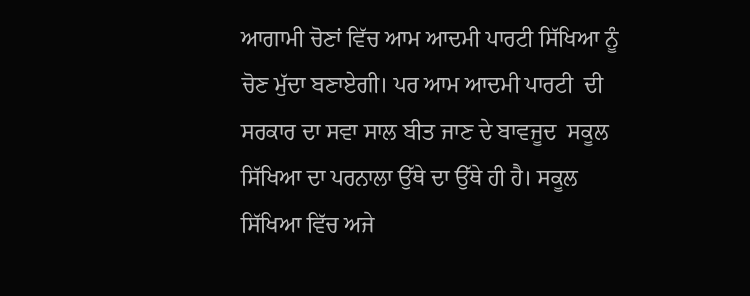ਆਗਾਮੀ ਚੋਣਾਂ ਵਿੱਚ ਆਮ ਆਦਮੀ ਪਾਰਟੀ ਸਿੱਖਿਆ ਨੂੰ ਚੋਣ ਮੁੱਦਾ ਬਣਾਏਗੀ। ਪਰ ਆਮ ਆਦਮੀ ਪਾਰਟੀ  ਦੀ ਸਰਕਾਰ ਦਾ ਸਵਾ ਸਾਲ ਬੀਤ ਜਾਣ ਦੇ ਬਾਵਜੂਦ  ਸਕੂਲ ਸਿੱਖਿਆ ਦਾ ਪਰਨਾਲਾ ਉੱਥੇ ਦਾ ਉੱਥੇ ਹੀ ਹੈ। ਸਕੂਲ  ਸਿੱਖਿਆ ਵਿੱਚ ਅਜੇ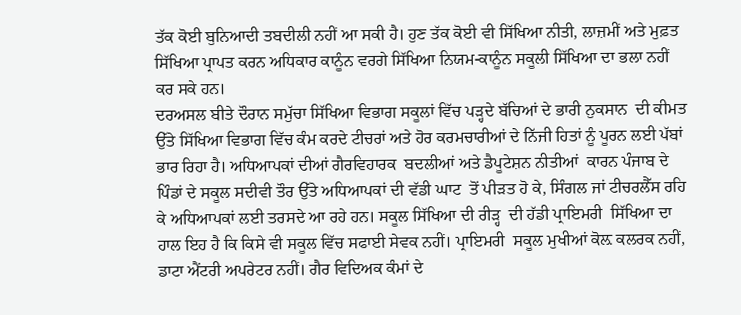ਤੱਕ ਕੋਈ ਬੁਨਿਆਦੀ ਤਬਦੀਲੀ ਨਹੀਂ ਆ ਸਕੀ ਹੈ। ਹੁਣ ਤੱਕ ਕੋਈ ਵੀ ਸਿੱਖਿਆ ਨੀਤੀ, ਲਾਜ਼ਮੀਂ ਅਤੇ ਮੁਫ਼ਤ ਸਿੱਖਿਆ ਪ੍ਰਾਪਤ ਕਰਨ ਅਧਿਕਾਰ ਕਾਨੂੰਨ ਵਰਗੇ ਸਿੱਖਿਆ ਨਿਯਮ-ਕਾਨੂੰਨ ਸਕੂਲੀ ਸਿੱਖਿਆ ਦਾ ਭਲਾ ਨਹੀਂ ਕਰ ਸਕੇ ਹਨ।
ਦਰਅਸਲ ਬੀਤੇ ਦੌਰਾਨ ਸਮੁੱਚਾ ਸਿੱਖਿਆ ਵਿਭਾਗ ਸਕੂਲਾਂ ਵਿੱਚ ਪੜ੍ਹਦੇ ਬੱਚਿਆਂ ਦੇ ਭਾਰੀ ਨੁਕਸਾਨ  ਦੀ ਕੀਮਤ ਉੱਤੇ ਸਿੱਖਿਆ ਵਿਭਾਗ ਵਿੱਚ ਕੰਮ ਕਰਦੇ ਟੀਚਰਾਂ ਅਤੇ ਹੋਰ ਕਰਮਚਾਰੀਆਂ ਦੇ ਨਿੱਜੀ ਹਿਤਾਂ ਨੂੰ ਪੂਰਨ ਲਈ ਪੱਬਾਂ ਭਾਰ ਰਿਹਾ ਹੈ। ਅਧਿਆਪਕਾਂ ਦੀਆਂ ਗੈਰਵਿਹਾਰਕ  ਬਦਲੀਆਂ ਅਤੇ ਡੈਪੂਟੇਸ਼ਨ ਨੀਤੀਆਂ  ਕਾਰਨ ਪੰਜਾਬ ਦੇ ਪਿੰਡਾਂ ਦੇ ਸਕੂਲ ਸਦੀਵੀ ਤੌਰ ਉੱਤੇ ਅਧਿਆਪਕਾਂ ਦੀ ਵੱਡੀ ਘਾਟ  ਤੋਂ ਪੀੜਤ ਹੋ ਕੇ, ਸਿੰਗਲ ਜਾਂ ਟੀਚਰਲੈੱਸ ਰਹਿ ਕੇ ਅਧਿਆਪਕਾਂ ਲਈ ਤਰਸਦੇ ਆ ਰਹੇ ਹਨ। ਸਕੂਲ ਸਿੱਖਿਆ ਦੀ ਰੀੜ੍ਹ  ਦੀ ਹੱਡੀ ਪ੍ਰਾਇਮਰੀ  ਸਿੱਖਿਆ ਦਾ ਹਾਲ ਇਹ ਹੈ ਕਿ ਕਿਸੇ ਵੀ ਸਕੂਲ ਵਿੱਚ ਸਫਾਈ ਸੇਵਕ ਨਹੀਂ। ਪ੍ਰਾਇਮਰੀ  ਸਕੂਲ ਮੁਖੀਆਂ ਕੋਲ਼ ਕਲਰਕ ਨਹੀਂ, ਡਾਟਾ ਐਂਟਰੀ ਅਪਰੇਟਰ ਨਹੀਂ। ਗੈਰ ਵਿਦਿਅਕ ਕੰਮਾਂ ਦੇ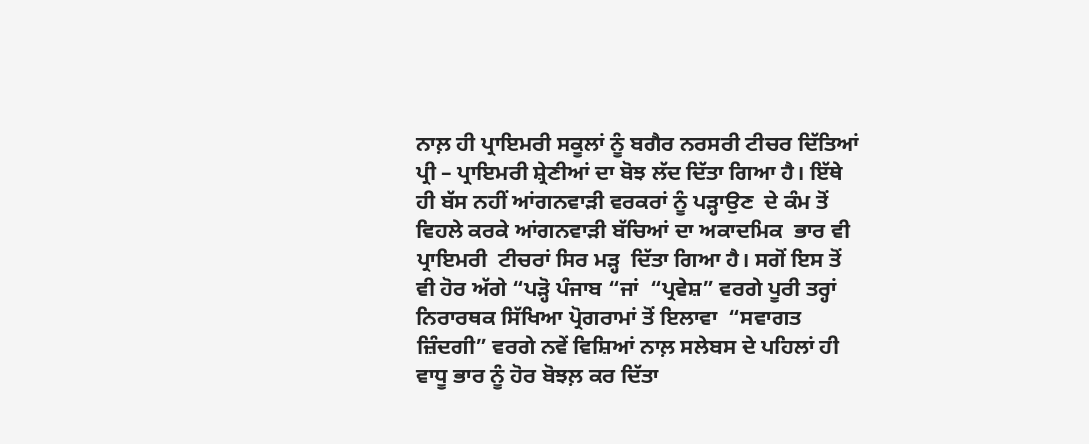ਨਾਲ਼ ਹੀ ਪ੍ਰਾਇਮਰੀ ਸਕੂਲਾਂ ਨੂੰ ਬਗੈਰ ਨਰਸਰੀ ਟੀਚਰ ਦਿੱਤਿਆਂ ਪ੍ਰੀ – ਪ੍ਰਾਇਮਰੀ ਸ਼੍ਰੇਣੀਆਂ ਦਾ ਬੋਝ ਲੱਦ ਦਿੱਤਾ ਗਿਆ ਹੈ। ਇੱਥੇ ਹੀ ਬੱਸ ਨਹੀਂ ਆਂਗਨਵਾੜੀ ਵਰਕਰਾਂ ਨੂੰ ਪੜ੍ਹਾਉਣ  ਦੇ ਕੰਮ ਤੋਂ ਵਿਹਲੇ ਕਰਕੇ ਆਂਗਨਵਾੜੀ ਬੱਚਿਆਂ ਦਾ ਅਕਾਦਮਿਕ  ਭਾਰ ਵੀ ਪ੍ਰਾਇਮਰੀ  ਟੀਚਰਾਂ ਸਿਰ ਮੜ੍ਹ  ਦਿੱਤਾ ਗਿਆ ਹੈ। ਸਗੋਂ ਇਸ ਤੋਂ ਵੀ ਹੋਰ ਅੱਗੇ “ਪੜ੍ਹੋ ਪੰਜਾਬ “ਜਾਂ  “ਪ੍ਰਵੇਸ਼” ਵਰਗੇ ਪੂਰੀ ਤਰ੍ਹਾਂ ਨਿਰਾਰਥਕ ਸਿੱਖਿਆ ਪ੍ਰੋਗਰਾਮਾਂ ਤੋਂ ਇਲਾਵਾ  “ਸਵਾਗਤ ਜ਼ਿੰਦਗੀ” ਵਰਗੇ ਨਵੇਂ ਵਿਸ਼ਿਆਂ ਨਾਲ਼ ਸਲੇਬਸ ਦੇ ਪਹਿਲਾਂ ਹੀ ਵਾਧੂ ਭਾਰ ਨੂੰ ਹੋਰ ਬੋਝਲ਼ ਕਰ ਦਿੱਤਾ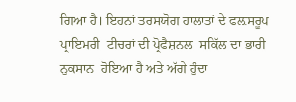ਗਿਆ ਹੈ। ਇਹਨਾਂ ਤਰਸਯੋਗ ਹਾਲਾਤਾਂ ਦੇ ਫਲ਼ਸਰੂਪ ਪ੍ਰਾਇਮਰੀ  ਟੀਚਰਾਂ ਦੀ ਪ੍ਰੋਫੈਸ਼ਨਲ  ਸਕਿੱਲ ਦਾ ਭਾਰੀ ਨੁਕਸਾਨ  ਹੋਇਆ ਹੈ ਅਤੇ ਅੱਗੇ ਹੁੰਦਾ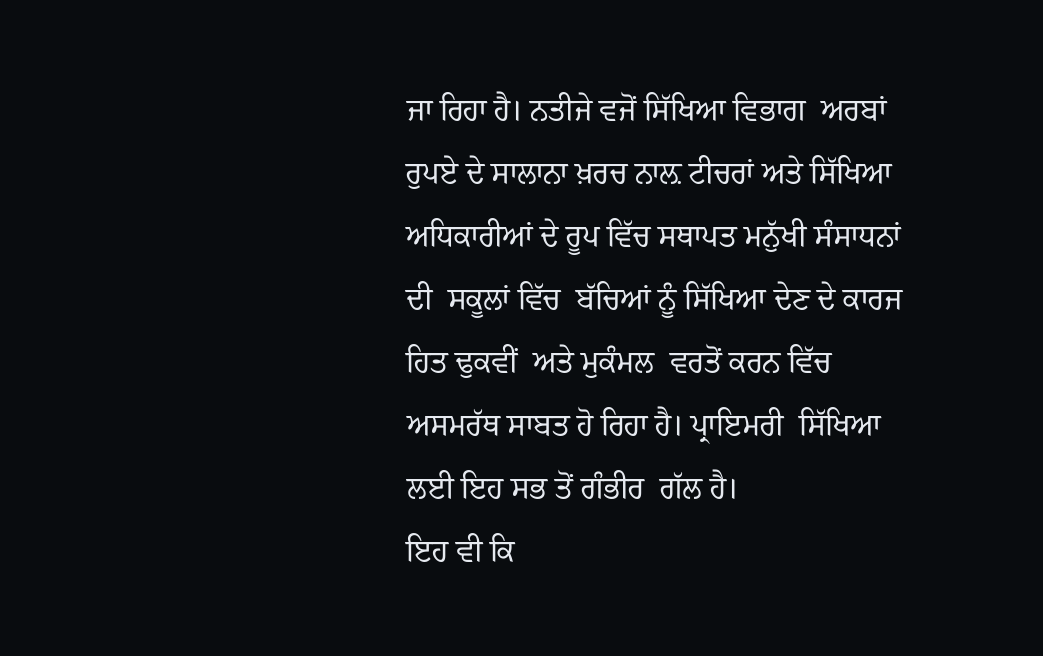ਜਾ ਰਿਹਾ ਹੈ। ਨਤੀਜੇ ਵਜੋਂ ਸਿੱਖਿਆ ਵਿਭਾਗ  ਅਰਬਾਂ ਰੁਪਏ ਦੇ ਸਾਲਾਨਾ ਖ਼ਰਚ ਨਾਲ਼ ਟੀਚਰਾਂ ਅਤੇ ਸਿੱਖਿਆ ਅਧਿਕਾਰੀਆਂ ਦੇ ਰੂਪ ਵਿੱਚ ਸਥਾਪਤ ਮਨੁੱਖੀ ਸੰਸਾਧਨਾਂ ਦੀ  ਸਕੂਲਾਂ ਵਿੱਚ  ਬੱਚਿਆਂ ਨੂੰ ਸਿੱਖਿਆ ਦੇਣ ਦੇ ਕਾਰਜ ਹਿਤ ਢੁਕਵੀਂ  ਅਤੇ ਮੁਕੰਮਲ  ਵਰਤੋਂ ਕਰਨ ਵਿੱਚ ਅਸਮਰੱਥ ਸਾਬਤ ਹੋ ਰਿਹਾ ਹੈ। ਪ੍ਰਾਇਮਰੀ  ਸਿੱਖਿਆ ਲਈ ਇਹ ਸਭ ਤੋਂ ਗੰਭੀਰ  ਗੱਲ ਹੈ।
ਇਹ ਵੀ ਕਿ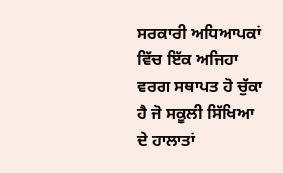ਸਰਕਾਰੀ ਅਧਿਆਪਕਾਂ ਵਿੱਚ ਇੱਕ ਅਜਿਹਾ ਵਰਗ ਸਥਾਪਤ ਹੋ ਚੁੱਕਾ ਹੈ ਜੋ ਸਕੂਲੀ ਸਿੱਖਿਆ ਦੇ ਹਾਲਾਤਾਂ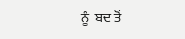ਨੂੰ  ਬਦ ਤੋਂ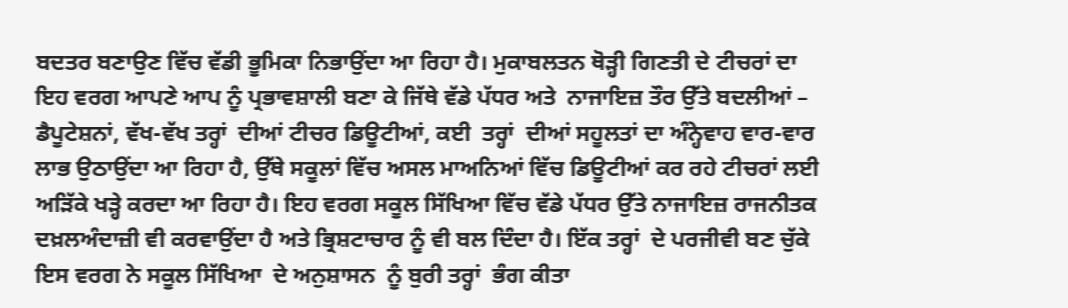ਬਦਤਰ ਬਣਾਉਣ ਵਿੱਚ ਵੱਡੀ ਭੂਮਿਕਾ ਨਿਭਾਉਂਦਾ ਆ ਰਿਹਾ ਹੈ। ਮੁਕਾਬਲਤਨ ਥੋੜ੍ਹੀ ਗਿਣਤੀ ਦੇ ਟੀਚਰਾਂ ਦਾ ਇਹ ਵਰਗ ਆਪਣੇ ਆਪ ਨੂੰ ਪ੍ਰਭਾਵਸ਼ਾਲੀ ਬਣਾ ਕੇ ਜਿੱਥੇ ਵੱਡੇ ਪੱਧਰ ਅਤੇ  ਨਾਜਾਇਜ਼ ਤੌਰ ਉੱਤੇ ਬਦਲੀਆਂ – ਡੈਪੂਟੇਸ਼ਨਾਂ, ਵੱਖ-ਵੱਖ ਤਰ੍ਹਾਂ  ਦੀਆਂ ਟੀਚਰ ਡਿਊਟੀਆਂ, ਕਈ  ਤਰ੍ਹਾਂ  ਦੀਆਂ ਸਹੂਲਤਾਂ ਦਾ ਅੰਨ੍ਹੇਵਾਹ ਵਾਰ-ਵਾਰ ਲਾਭ ਉਠਾਉਂਦਾ ਆ ਰਿਹਾ ਹੈ, ਉੱਥੇ ਸਕੂਲਾਂ ਵਿੱਚ ਅਸਲ ਮਾਅਨਿਆਂ ਵਿੱਚ ਡਿਊਟੀਆਂ ਕਰ ਰਹੇ ਟੀਚਰਾਂ ਲਈ ਅੜਿੱਕੇ ਖੜ੍ਹੇ ਕਰਦਾ ਆ ਰਿਹਾ ਹੈ। ਇਹ ਵਰਗ ਸਕੂਲ ਸਿੱਖਿਆ ਵਿੱਚ ਵੱਡੇ ਪੱਧਰ ਉੱਤੇ ਨਾਜਾਇਜ਼ ਰਾਜਨੀਤਕ ਦਖ਼ਲਅੰਦਾਜ਼ੀ ਵੀ ਕਰਵਾਉਂਦਾ ਹੈ ਅਤੇ ਭ੍ਰਿਸ਼ਟਾਚਾਰ ਨੂੰ ਵੀ ਬਲ ਦਿੰਦਾ ਹੈ। ਇੱਕ ਤਰ੍ਹਾਂ  ਦੇ ਪਰਜੀਵੀ ਬਣ ਚੁੱਕੇ ਇਸ ਵਰਗ ਨੇ ਸਕੂਲ ਸਿੱਖਿਆ  ਦੇ ਅਨੁਸ਼ਾਸਨ  ਨੂੰ ਬੁਰੀ ਤਰ੍ਹਾਂ  ਭੰਗ ਕੀਤਾ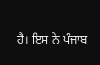ਹੈ। ਇਸ ਨੇ ਪੰਜਾਬ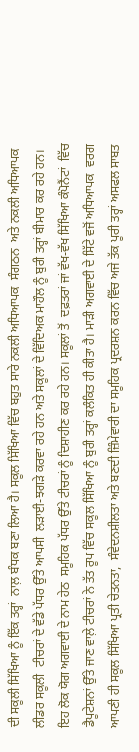ਦੀ ਸਕੂਲੀ ਸਿੱਖਿਆ ਨੂੰ ਇੱਕ ਤਰ੍ਹਾਂ  ਨਾਲ਼ ਬੰਧਕ ਬਣਾ ਲਿਆ ਹੈ। ਸਕੂਲ ਸਿੱਖਿਆ ਵਿੱਚ ਬਹੁਤ ਸਾਰੇ ਨਕਲੀ ਅਧਿਆਪਕ  ਸੰਗਠਨ  ਅਤੇ ਨਕਲੀ ਅਧਿਆਪਕ  ਲੀਡਰ ਸਕੂਲੀ  ਟੀਚਰਾਂ ਦੇ ਵੱਡੇ ਪੱਧਰ ਉੱਤੇ ਆਪਸੀ  ਲੜਾਈ-ਝਗੜੇ ਕਰਵਾ ਰਹੇ ਹਨ ਅਤੇ ਸਕੂਲਾਂ ਦੇ ਵਿੱਦਿਅਕ ਮਾਹੌਲ ਨੂੰ ਬੁਰੀ ਤਰ੍ਹਾਂ ਬੀਮਾਰ ਕਰ ਰਹੇ ਹਨ।
ਇਹ ਲੋਕ ਯੋਗ ਅਗਵਾਈ ਦੇ ਨਾਮ ਹੇਠ  ਸਮੂਹਿਕ ਪੱਧਰ ਉੱਤੇ ਟੀਚਰਾਂ ਨੂੰ ਦਿਸ਼ਾਹੀਣ ਕਰ ਰਹੇ ਹਨ। ਸਕੂਲਾਂ ਤੋਂ  ਦਫ਼ਤਰਾਂ ਜਾਂ ਵੱਖ-ਵੱਖ ਸਿੱਖਿਆ ਕੰਪੋਨੈਂਟਾਂ  ਵਿੱਚ ਡੈਪੂਟੇਸ਼ਨਾਂ ਉੱਤੇ ਜਾਣ ਵਾਲ਼ੇ ਟੀਚਰਾਂ ਨੇ ਤੱਤ ਰੂਪ ਵਿੱਚ ਸਕੂਲ ਸਿੱਖਿਆ ਨੂੰ ਬੁਰੀ ਤਰ੍ਹਾਂ ਕਲੰਕਿਤ ਹੀ ਕੀਤਾ ਹੈ। ਮਾੜੀ ਅਗਵਾਈ ਦੇ ਸਿੱਟੇ ਵਜੋਂ ਅਧਿਆਪਕ  ਵਰਗ ਆਪਣੀ ਹੀ ਸਕੂਲ ਸਿੱਖਿਆ ਪ੍ਰਤੀ ਚੇਤਨਤਾ,  ਸੰਵੇਦਨਸ਼ੀਲਤਾ ਅਤੇ ਬਣਦੀ ਜ਼ਿੰਮੇਵਾਰੀ ਦਾ ਸਮੂਹਿਕ ਪ੍ਰਦਰਸ਼ਨ ਕਰਨ ਵਿੱਚ ਅਜੇ ਤੱਕ ਪੂਰੀ ਤਰ੍ਹਾਂ ਅਸਫਲ ਸਾਬਤ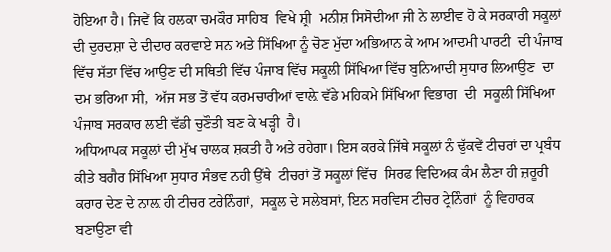ਹੋਇਆ ਹੈ। ਜਿਵੇਂ ਕਿ ਹਲਕਾ ਚਮਕੌਰ ਸਾਹਿਬ  ਵਿਖੇ ਸ਼੍ਰੀ  ਮਨੀਸ਼ ਸਿਸੋਦੀਆ ਜੀ ਨੇ ਲਾਈਵ ਹੋ ਕੇ ਸਰਕਾਰੀ ਸਕੂਲਾਂ ਦੀ ਦੁਰਦਸ਼ਾ ਦੇ ਦੀਦਾਰ ਕਰਵਾਏ ਸਨ ਅਤੇ ਸਿੱਖਿਆ ਨੂੰ ਚੋਣ ਮੁੱਦਾ ਅਭਿਆਨ ਕੇ ਆਮ ਆਦਮੀ ਪਾਰਟੀ  ਦੀ ਪੰਜਾਬ ਵਿੱਚ ਸੱਤਾ ਵਿੱਚ ਆਉਣ ਦੀ ਸਥਿਤੀ ਵਿੱਚ ਪੰਜਾਬ ਵਿੱਚ ਸਕੂਲੀ ਸਿੱਖਿਆ ਵਿੱਚ ਬੁਨਿਆਦੀ ਸੁਧਾਰ ਲਿਆਉਣ  ਦਾ ਦਮ ਭਰਿਆ ਸੀ,  ਅੱਜ ਸਭ ਤੋਂ ਵੱਧ ਕਰਮਚਾਰੀਆਂ ਵਾਲ਼ੇ ਵੱਡੇ ਮਹਿਕਮੇ ਸਿੱਖਿਆ ਵਿਭਾਗ  ਦੀ  ਸਕੂਲੀ ਸਿੱਖਿਆ ਪੰਜਾਬ ਸਰਕਾਰ ਲਈ ਵੱਡੀ ਚੁਣੌਤੀ ਬਣ ਕੇ ਖੜ੍ਹੀ  ਹੈ।
ਅਧਿਆਪਕ ਸਕੂਲਾਂ ਦੀ ਮੁੱਖ ਚਾਲਕ ਸ਼ਕਤੀ ਹੈ ਅਤੇ ਰਹੇਗਾ। ਇਸ ਕਰਕੇ ਜਿੱਥੇ ਸਕੂਲਾਂ ਨੰ ਢੁੱਕਵੇਂ ਟੀਚਰਾਂ ਦਾ ਪ੍ਰਬੰਧ ਕੀਤੇ ਬਗੈਰ ਸਿੱਖਿਆ ਸੁਧਾਰ ਸੰਭਵ ਨਹੀ ਉੱਥੇ  ਟੀਚਰਾਂ ਤੋਂ ਸਕੂਲਾਂ ਵਿੱਚ  ਸਿਰਫ ਵਿਦਿਅਕ ਕੰਮ ਲੈਣਾ ਹੀ ਜ਼ਰੂਰੀ ਕਰਾਰ ਦੇਣ ਦੇ ਨਾਲ਼ ਹੀ ਟੀਚਰ ਟਰੇਨਿੰਗਾਂ,  ਸਕੂਲ ਦੇ ਸਲੇਬਸਾਂ, ਇਨ ਸਰਵਿਸ ਟੀਚਰ ਟ੍ਰੇਨਿੰਗਾਂ  ਨੂੰ ਵਿਹਾਰਕ ਬਣਾਉਣਾ ਵੀ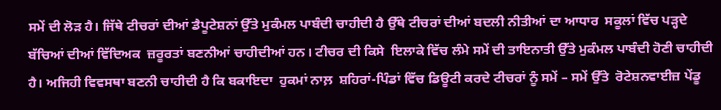ਸਮੇਂ ਦੀ ਲੋੜ ਹੈ। ਜਿੱਥੇ ਟੀਚਰਾਂ ਦੀਆਂ ਡੈਪੂਟੇਸ਼ਨਾਂ ਉੱਤੇ ਮੁਕੰਮਲ ਪਾਬੰਦੀ ਚਾਹੀਦੀ ਹੈ ਉੱਥੇ ਟੀਚਰਾਂ ਦੀਆਂ ਬਦਲੀ ਨੀਤੀਆਂ ਦਾ ਆਧਾਰ  ਸਕੂਲਾਂ ਵਿੱਚ ਪੜ੍ਹਦੇ  ਬੱਚਿਆਂ ਦੀਆਂ ਵਿੱਦਿਅਕ  ਜ਼ਰੂਰਤਾਂ ਬਣਨੀਆਂ ਚਾਹੀਦੀਆਂ ਹਨ। ਟੀਚਰ ਦੀ ਕਿਸੇ  ਇਲਾਕੇ ਵਿੱਚ ਲੰਮੇ ਸਮੇਂ ਦੀ ਤਾਇਨਾਤੀ ਉੱਤੇ ਮੁਕੰਮਲ ਪਾਬੰਦੀ ਹੋਣੀ ਚਾਹੀਦੀ ਹੈ। ਅਜਿਹੀ ਵਿਵਸਥਾ ਬਣਨੀ ਚਾਹੀਦੀ ਹੈ ਕਿ ਬਕਾਇਦਾ  ਹੁਕਮਾਂ ਨਾਲ਼  ਸ਼ਹਿਰਾਂ-ਪਿੰਡਾਂ ਵਿੱਚ ਡਿਊਟੀ ਕਰਦੇ ਟੀਚਰਾਂ ਨੂੰ ਸਮੇਂ – ਸਮੇਂ ਉੱਤੇ  ਰੋਟੇਸ਼ਨਵਾਈਜ਼ ਪੇਂਡੂ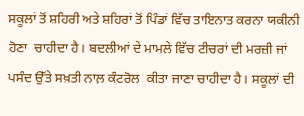ਸਕੂਲਾਂ ਤੋਂ ਸ਼ਹਿਰੀ ਅਤੇ ਸ਼ਹਿਰਾਂ ਤੋਂ ਪਿੰਡਾਂ ਵਿੱਚ ਤਾਇਨਾਤ ਕਰਨਾ ਯਕੀਨੀ ਹੋਣਾ  ਚਾਹੀਦਾ ਹੈ। ਬਦਲੀਆਂ ਦੇ ਮਾਮਲੇ ਵਿੱਚ ਟੀਚਰਾਂ ਦੀ ਮਰਜ਼ੀ ਜਾਂ ਪਸੰਦ ਉੱਤੇ ਸਖ਼ਤੀ ਨਾਲ਼ ਕੰਟਰੋਲ  ਕੀਤਾ ਜਾਣਾ ਚਾਹੀਦਾ ਹੈ। ਸਕੂਲਾਂ ਦੀ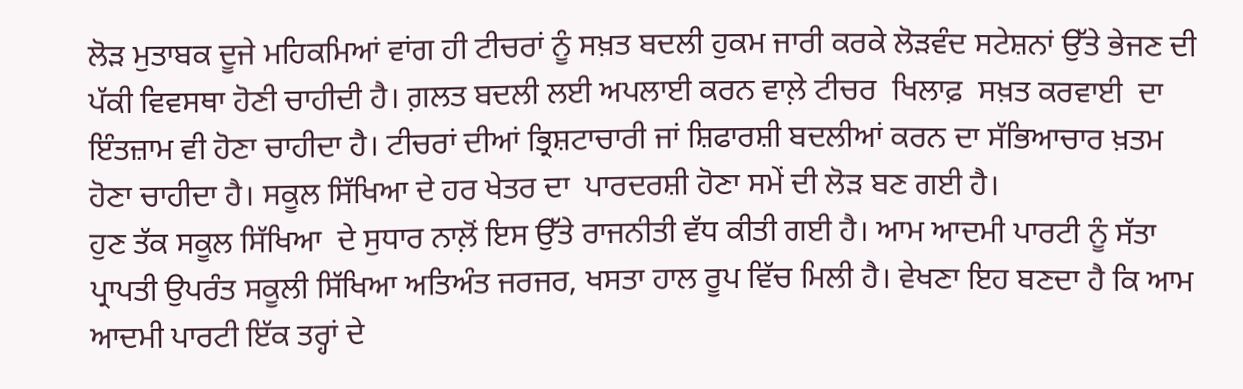ਲੋੜ ਮੁਤਾਬਕ ਦੂਜੇ ਮਹਿਕਮਿਆਂ ਵਾਂਗ ਹੀ ਟੀਚਰਾਂ ਨੂੰ ਸਖ਼ਤ ਬਦਲੀ ਹੁਕਮ ਜਾਰੀ ਕਰਕੇ ਲੋੜਵੰਦ ਸਟੇਸ਼ਨਾਂ ਉੱਤੇ ਭੇਜਣ ਦੀ ਪੱਕੀ ਵਿਵਸਥਾ ਹੋਣੀ ਚਾਹੀਦੀ ਹੈ। ਗ਼ਲਤ ਬਦਲੀ ਲਈ ਅਪਲਾਈ ਕਰਨ ਵਾਲ਼ੇ ਟੀਚਰ  ਖਿਲਾਫ਼  ਸਖ਼ਤ ਕਰਵਾਈ  ਦਾ ਇੰਤਜ਼ਾਮ ਵੀ ਹੋਣਾ ਚਾਹੀਦਾ ਹੈ। ਟੀਚਰਾਂ ਦੀਆਂ ਭ੍ਰਿਸ਼ਟਾਚਾਰੀ ਜਾਂ ਸ਼ਿਫਾਰਸ਼ੀ ਬਦਲੀਆਂ ਕਰਨ ਦਾ ਸੱਭਿਆਚਾਰ ਖ਼ਤਮ ਹੋਣਾ ਚਾਹੀਦਾ ਹੈ। ਸਕੂਲ ਸਿੱਖਿਆ ਦੇ ਹਰ ਖੇਤਰ ਦਾ  ਪਾਰਦਰਸ਼ੀ ਹੋਣਾ ਸਮੇਂ ਦੀ ਲੋੜ ਬਣ ਗਈ ਹੈ।
ਹੁਣ ਤੱਕ ਸਕੂਲ ਸਿੱਖਿਆ  ਦੇ ਸੁਧਾਰ ਨਾਲ਼ੋਂ ਇਸ ਉੱਤੇ ਰਾਜਨੀਤੀ ਵੱਧ ਕੀਤੀ ਗਈ ਹੈ। ਆਮ ਆਦਮੀ ਪਾਰਟੀ ਨੂੰ ਸੱਤਾ ਪ੍ਰਾਪਤੀ ਉਪਰੰਤ ਸਕੂਲੀ ਸਿੱਖਿਆ ਅਤਿਅੰਤ ਜਰਜਰ, ਖਸਤਾ ਹਾਲ ਰੂਪ ਵਿੱਚ ਮਿਲੀ ਹੈ। ਵੇਖਣਾ ਇਹ ਬਣਦਾ ਹੈ ਕਿ ਆਮ ਆਦਮੀ ਪਾਰਟੀ ਇੱਕ ਤਰ੍ਹਾਂ ਦੇ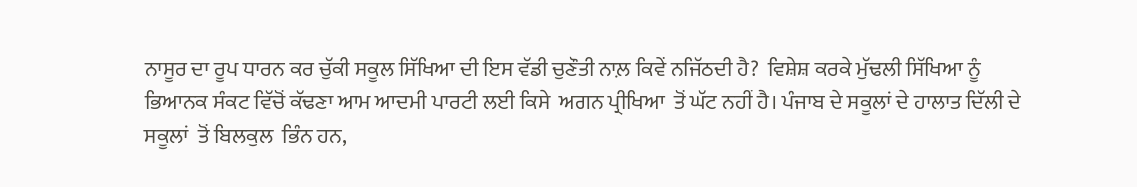ਨਾਸੂਰ ਦਾ ਰੂਪ ਧਾਰਨ ਕਰ ਚੁੱਕੀ ਸਕੂਲ ਸਿੱਖਿਆ ਦੀ ਇਸ ਵੱਡੀ ਚੁਣੌਤੀ ਨਾਲ਼ ਕਿਵੇਂ ਨਜਿੱਠਦੀ ਹੈ?  ਵਿਸ਼ੇਸ਼ ਕਰਕੇ ਮੁੱਢਲੀ ਸਿੱਖਿਆ ਨੂੰ ਭਿਆਨਕ ਸੰਕਟ ਵਿੱਚੋਂ ਕੱਢਣਾ ਆਮ ਆਦਮੀ ਪਾਰਟੀ ਲਈ ਕਿਸੇ  ਅਗਨ ਪ੍ਰੀਖਿਆ  ਤੋਂ ਘੱਟ ਨਹੀਂ ਹੈ। ਪੰਜਾਬ ਦੇ ਸਕੂਲਾਂ ਦੇ ਹਾਲਾਤ ਦਿੱਲੀ ਦੇ ਸਕੂਲਾਂ  ਤੋਂ ਬਿਲਕੁਲ  ਭਿੰਨ ਹਨ,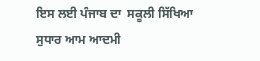ਇਸ ਲਈ ਪੰਜਾਬ ਦਾ  ਸਕੂਲੀ ਸਿੱਖਿਆ ਸੁਧਾਰ ਆਮ ਆਦਮੀ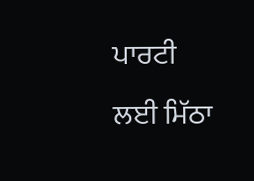ਪਾਰਟੀ ਲਈ ਮਿੱਠਾ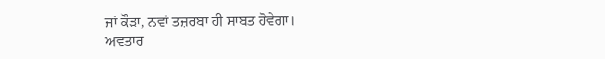ਜਾਂ ਕੌੜਾ, ਨਵਾਂ ਤਜ਼ਰਬਾ ਹੀ ਸਾਬਤ ਹੋਵੇਗਾ।
ਅਵਤਾਰ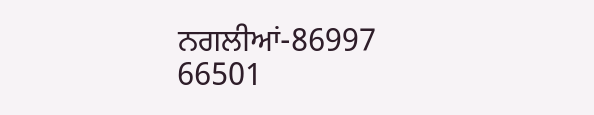ਨਗਲੀਆਂ-86997 66501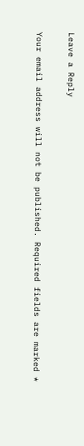Leave a Reply

Your email address will not be published. Required fields are marked *